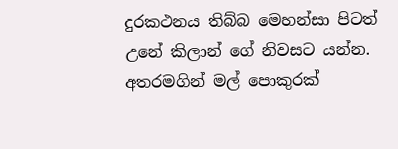දුරකථනය තිබ්බ මෙහන්සා පිටත් උනේ කිලාන් ගේ නිවසට යන්න. අතරමගින් මල් පොකුරක්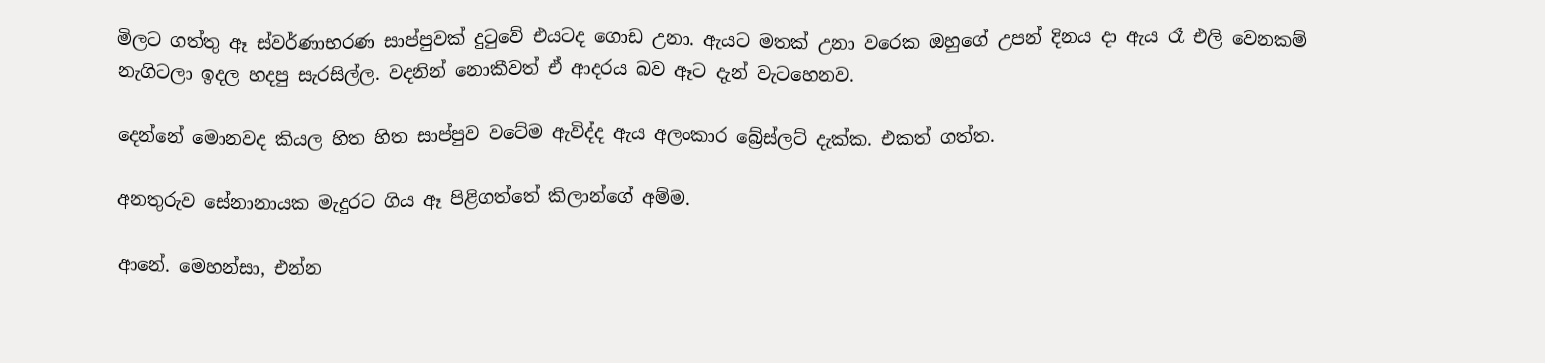මිලට ගත්තු ඈ ස්වර්ණාභරණ සාප්පුවක් දුටුවේ එයටද ගොඩ උනා. ඇයට මතක් උනා වරෙක ඔහුගේ උපන් දිනය දා ඇය රෑ එලි වෙනකම් නැගිටලා ඉදල හදපු සැරසිල්ල. වදනින් නොකීවත් ඒ ආදරය බව ඈට දැන් වැටහෙනව.

දෙන්නේ මොනවද කියල හිත හිත සාප්පුව වටේම ඇවිද්ද ඇය අලංකාර බ්‍රේස්ලට් දැක්ක. එකත් ගත්ත.

අනතුරුව සේනානායක මැදුරට ගිය ඈ පිළිගත්තේ කිලාන්ගේ අම්ම.

ආනේ. මෙහන්සා, එන්න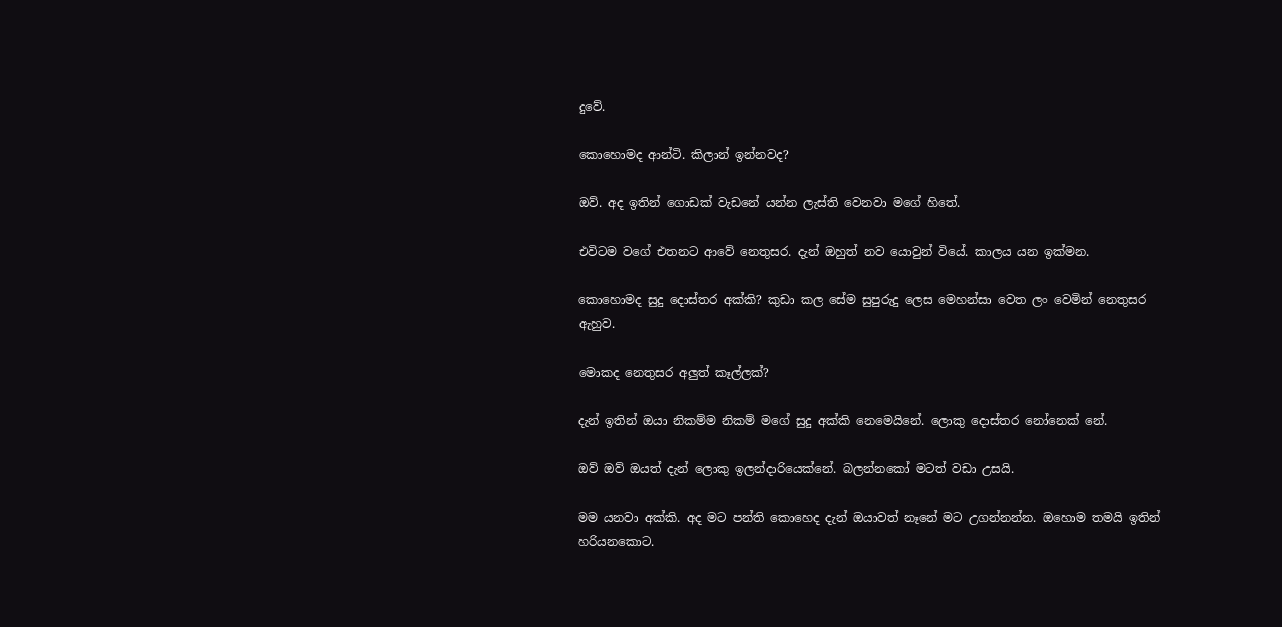දුවේ.

කොහොමද ආන්ටි. කිලාන් ඉන්නවද?

ඔව්. අද ඉතින් ගොඩක් වැඩනේ යන්න ලැස්ති වෙනවා මගේ හිතේ.

එවිටම වගේ එතනට ආවේ නෙතුසර. දැන් ඔහුත් නව යොවුන් වියේ. කාලය යන ඉක්මන.

කොහොමද සුදු දොස්තර අක්කි? කුඩා කල සේම සුපුරුදු ලෙස මෙහන්සා වෙත ලං වෙමින් නෙතුසර ඇහුව.

මොකද නෙතුසර අලුත් කෑල්ලක්?

දැන් ඉතින් ඔයා නිකම්ම නිකම් මගේ සුදු අක්කි නෙමෙයිනේ. ලොකු දොස්තර නෝනෙක් නේ.

ඔව් ඔව් ඔයත් දැන් ලොකු ඉලන්දාරියෙක්නේ. බලන්නකෝ මටත් වඩා උසයි.

මම යනවා අක්කි. අද මට පන්ති කොහෙද දැන් ඔයාවත් නෑනේ මට උගන්නන්න. ඔහොම තමයි ඉතින් හරියනකොට.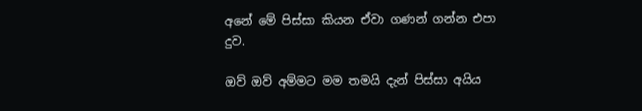අනේ මේ පිස්සා කියන ඒවා ගණන් ගන්න එපා දුව.

ඔව් ඔව් අම්මට මම තමයි දැන් පිස්සා අයිය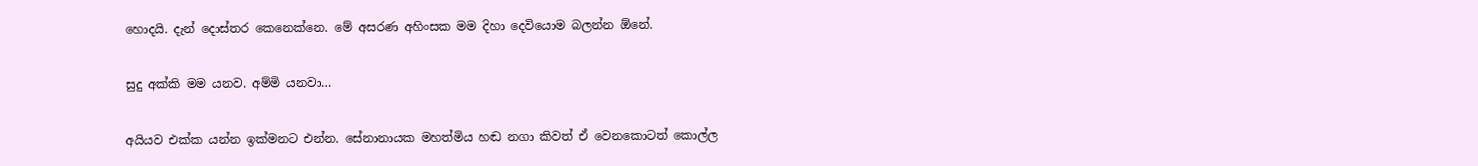හොදයි. දැන් දොස්තර කෙනෙක්නෙ. මේ අසරණ අහිංසක මම දිහා දෙවියොම බලන්න ඕනේ.

සුදු අක්කි මම යනව. අම්මි යනවා…

අයියව එක්ක යන්න ඉක්මනට එන්න. සේනානායක මහත්මිය හඬ නගා කිවත් ඒ වෙනකොටත් කොල්ල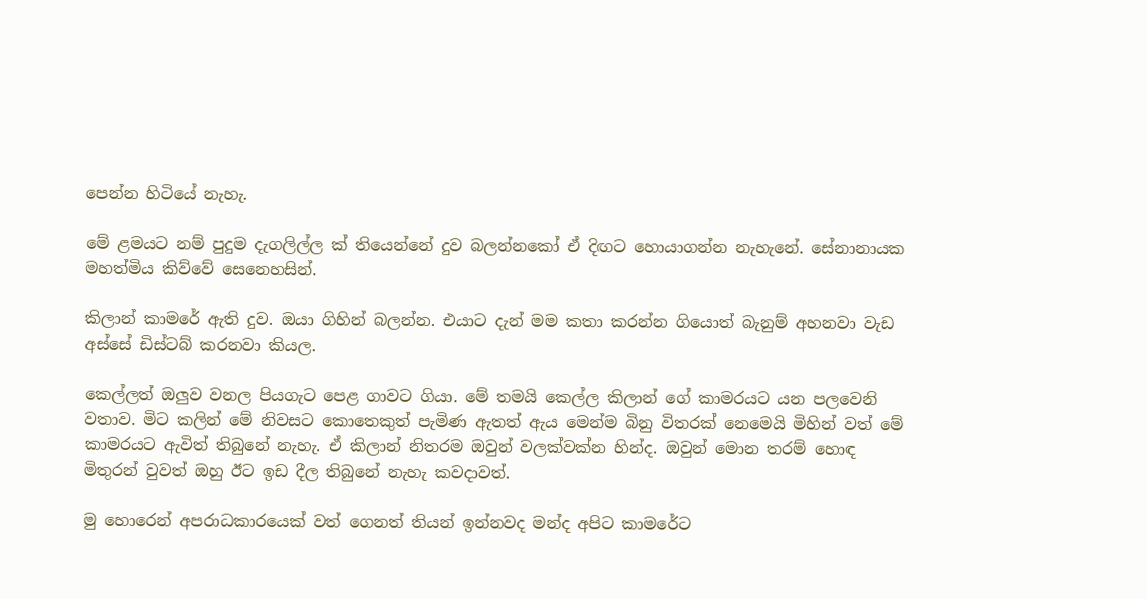පෙන්න හිටියේ නැහැ.

මේ ළමයට නම් පුදුම දැගලිල්ල ක් තියෙන්නේ දුව බලන්නකෝ ඒ දිඟට හොයාගන්න නැහැනේ. සේනානායක මහත්මිය කිව්වේ සෙනෙහසින්.

කිලාන් කාමරේ ඇති දුව. ඔයා ගිහින් බලන්න. එයාට දැන් මම කතා කරන්න ගියොත් බැනුම් අහනවා වැඩ අස්සේ ඩිස්ටබ් කරනවා කියල.

කෙල්ලත් ඔලුව වනල පියගැට පෙළ ගාවට ගියා. මේ තමයි කෙල්ල කිලාන් ගේ කාමරයට යන පලවෙනි වතාව. මිට කලින් මේ නිවසට කොතෙකුත් පැමිණ ඇතත් ඇය මෙන්ම බිනු විතරක් නෙමෙයි මිහින් වත් මේ කාමරයට ඇවිත් තිබුනේ නැහැ. ඒ කිලාන් නිතරම ඔවුන් වලක්වක්න හින්ද. ඔවුන් මොන තරම් හොඳ මිතුරන් වුවත් ඔහු ඊට ඉඩ දීල තිබුනේ නැහැ කවදාවත්.

මු හොරෙන් අපරාධකාරයෙක් වත් ගෙනත් තියන් ඉන්නවද මන්ද අපිට කාමරේට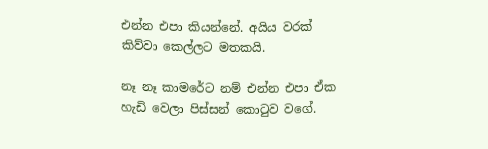එන්න එපා කියන්නේ. අයිය වරක් කිව්වා කෙල්ලට මතකයි.

නෑ නෑ කාමරේට නම් එන්න එපා ඒක හැඩි වෙලා පිස්සන් කොටුව වගේ.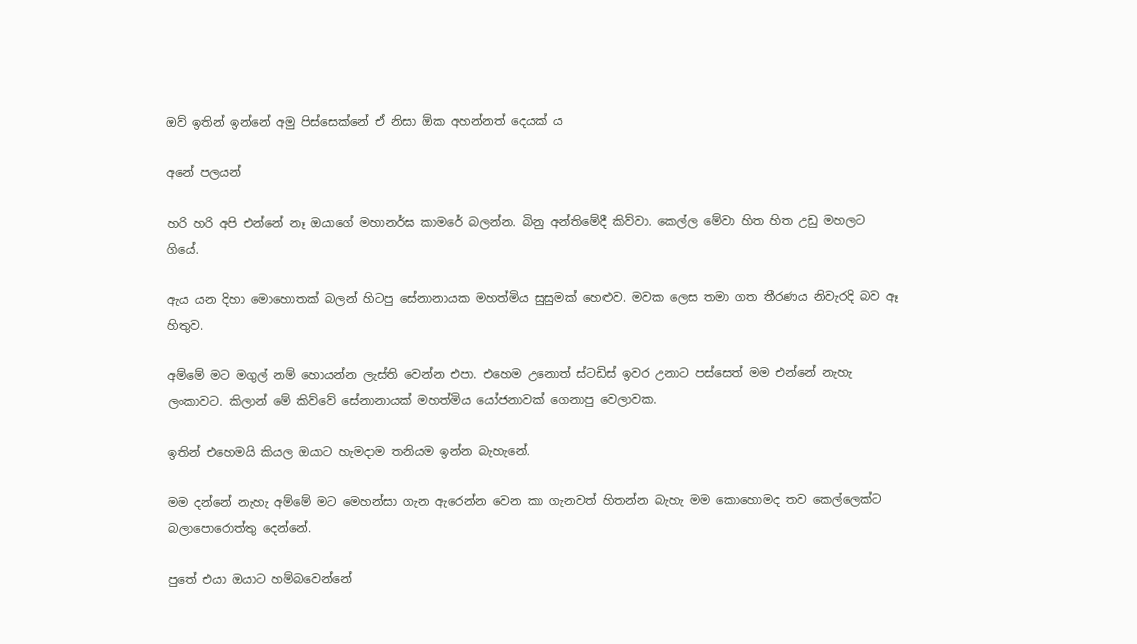ඔව් ඉතින් ඉන්නේ අමු පිස්සෙක්නේ ඒ නිසා ඕක අහන්නත් දෙයක් ය

අනේ පලයන්

හරි හරි අපි එන්නේ නෑ ඔයාගේ මහානර්ඝ කාමරේ බලන්න. බිනු අන්තිමේදී කිව්වා. කෙල්ල මේවා හිත හිත උඩු මහලට ගියේ.

ඇය යන දිහා මොහොතක් බලන් හිටපු සේනානායක මහත්මිය සුසුමක් හෙළුව. මවක ලෙස තමා ගත තීරණය නිවැරදි බව ඈ හිතුව.

අම්මේ මට මගුල් නම් හොයන්න ලැස්ති වෙන්න එපා. එහෙම උනොත් ස්ටඩිස් ඉවර උනාට පස්සෙත් මම එන්නේ නැහැ ලංකාවට. කිලාන් මේ කිව්වේ සේනානායක් මහත්මිය යෝජනාවක් ගෙනාපු වෙලාවක.

ඉතින් එහෙමයි කියල ඔයාට හැමදාම තනියම ඉන්න බැහැනේ.

මම දන්නේ නැහැ අම්මේ මට මෙහන්සා ගැන ඇරෙන්න වෙන කා ගැනවත් හිතන්න බැහැ මම කොහොමද තව කෙල්ලෙක්ට බලාපොරොත්තු දෙන්නේ.

පුතේ එයා ඔයාට හම්බවෙන්නේ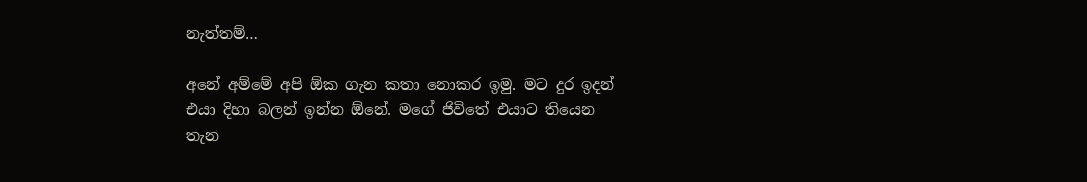නැත්තම්…

අනේ අම්මේ අපි ඕක ගැන කතා නොකර ඉමු. මට දුර ඉදන් එයා දිහා බලන් ඉන්න ඕනේ. මගේ ජිවිතේ එයාට තියෙන තැන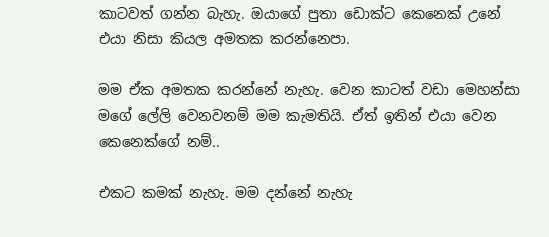කාටවත් ගන්න බැහැ. ඔයාගේ පුතා ඩොක්ට කෙනෙක් උනේ එයා නිසා කියල අමතක කරන්නෙපා.

මම ඒක අමතක කරන්නේ නැහැ. වෙන කාටත් වඩා මෙහන්සා මගේ ලේලි වෙනවනම් මම කැමතියි. ඒත් ඉතින් එයා වෙන කෙනෙක්ගේ නම්..

එකට කමක් නැහැ. මම දන්නේ නැහැ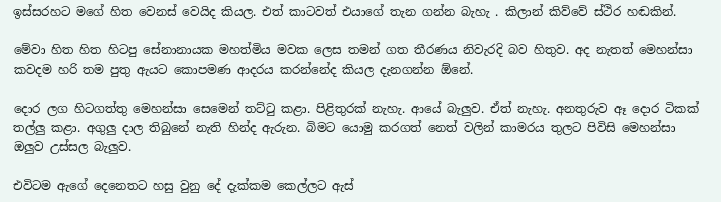ඉස්සරහට මගේ හිත වෙනස් වෙයිද කියල. එත් කාටවත් එයාගේ තැන ගන්න බැහැ . කිලාන් කිව්වේ ස්ථිර හඬකින්.

මේවා හිත හිත හිටපු සේනානායක මහත්මිය මවක ලෙස තමන් ගත තීරණය නිවැරදි බව හිතුව. අද නැතත් මෙහන්සා කවදම හරි තම පුතු ඇයට කොපමණ ආදරය කරන්නේද කියල දැනගන්න ඕනේ.

දොර ලග හිටගත්තු මෙහන්සා සෙමෙන් තට්ටු කළා. පිළිතුරක් නැහැ. ආයේ බැලුව. ඒත් නැහැ. අනතුරුව ඈ දොර ටිකක් තල්ලු කළා. අගුලු දාල තිබුනේ නැති හින්ද ඇරුන. බිමට යොමු කරගත් නෙත් වලින් කාමරය තුලට පිවිසි මෙහන්සා ඔලුව උස්සල බැලුව.

එවිටම ඇගේ දෙනෙතට හසු වුනු දේ දැක්කම කෙල්ලට ඇස්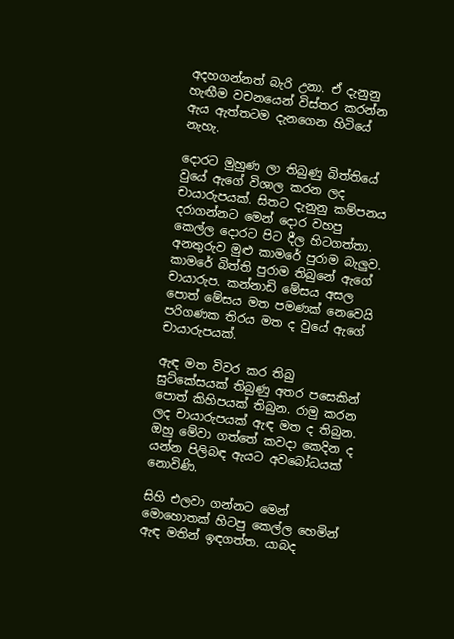අදහගන්නත් බැරි උනා. ඒ දැනුනු හැඟීම වචනයෙන් විස්තර කරන්න ඇය ඇත්තටම දැනගෙන හිටියේ නැහැ.

දොරට මුහුණ ලා තිබුණු බිත්තියේ වුයේ ඇගේ විශාල කරන ලද චායාරුපයක්. සිතට දැනුනු කම්පනය දරාගන්නට මෙන් දොර වහපු කෙල්ල දොරට පිට දීල හිටගත්තා. අනතුරුව මුළු කාමරේ පුරාම බැලුව. කාමරේ බිත්ති පුරාම තිබුනේ ඇගේ චායාරුප. කන්නාඩි මේසය අසල පොත් මේසය මත පමණක් නෙවෙයි පරිගණක තිරය මත ද වුයේ ඇගේ චායාරුපයක්.

ඇඳ මත විවර කර තිබු සුට්කේසයක් තිබුණු අතර පසෙකින් පොත් කිහිපයක් තිබුන. රාමු කරන ලද චායාරුපයක් ඇඳ මත ද තිබුන. ඔහු මේවා ගත්තේ කවදා කෙදින ද යන්න පිලිබඳ ඇයට අවබෝධයක් නොවිණි.

සිහි එලවා ගන්නට මෙන් මොහොතක් හිටපු කෙල්ල හෙමින් ඇඳ මතින් ඉඳගත්ත. යාබද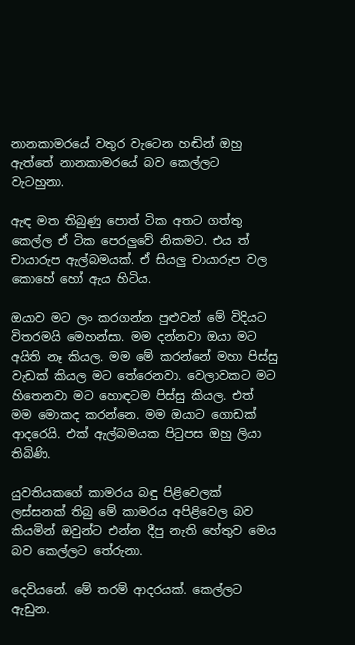නානකාමරයේ වතුර වැටෙන හඬින් ඔහු ඇත්තේ නානකාමරයේ බව කෙල්ලට වැටහුනා.

ඇඳ මත තිබුණු පොත් ටික අතට ගත්තු කෙල්ල ඒ ටික පෙරලුවේ නිකමට. එය ත් චායාරුප ඇල්බමයක්. ඒ සියලු චායාරුප වල කොහේ හෝ ඇය හිටිය.

ඔයාව මට ලං කරගන්න පුළුවන් මේ විදියට විතරමයි මෙහන්සා. මම දන්නවා ඔයා මට අයිති නෑ කියල. මම මේ කරන්නේ මහා පිස්සු වැඩක් කියල මට තේරෙනවා. වෙලාවකට මට හිතෙනවා මට හොඳටම පිස්සු කියල. එත් මම මොකද කරන්නෙ. මම ඔයාට ගොඩක් ආදරෙයි. එක් ඇල්බමයක පිටුපස ඔහු ලියා තිබිණි.

යුවතියකගේ කාමරය බඳු පිළිවෙලක් ලස්සනක් තිබු මේ කාමරය අපිළිවෙල බව කියමින් ඔවුන්ට එන්න දීපු නැති හේතුව මෙය බව කෙල්ලට තේරුනා.

දෙවියනේ. මේ තරම් ආදරයක්. කෙල්ලට ඇඩුන.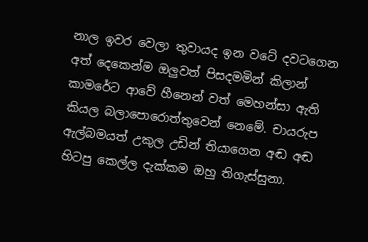නාල ඉවර වෙලා තුවායද ඉන වටේ දවටගෙන අත් දෙකෙන්ම ඔලුවත් පිසදමමින් කිලාන් කාමරේට ආවේ හීනෙන් වත් මෙහන්සා ඇති කියල බලාපොරොත්තුවෙන් නෙමේ. චායරුප ඇල්බමයත් උකුල උඩින් තියාගෙන අඬ අඬ හිටපු කෙල්ල දැක්කම ඔහු තිගැස්සුනා.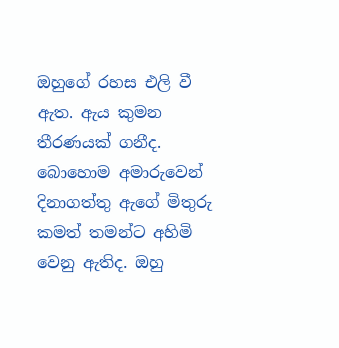ඔහුගේ රහස එලි වී ඇත. ඇය කුමන තීරණයක් ගනීද. බොහොම අමාරුවෙන් දිනාගත්තු ඇගේ මිතුරු කමත් තමන්ට අහිමි වෙනු ඇතිද. ඔහු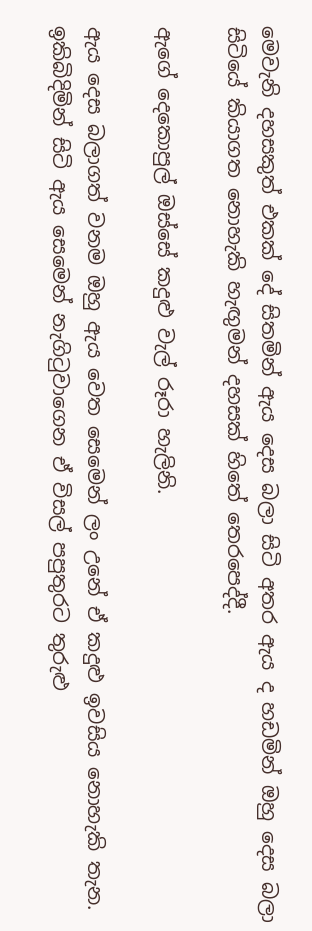මෙවැනි දහසකුත් එකක් දේ සිතමින් ඇය දෙස බලා සිටි අතර ඇය ද හඩමින් ඔහු දෙස බලා සිටියේ කියාගත නොහැකි හැඟුමන් දහසක් හිතේ තෙරපෙද්දී.

ඇගේ දෙකොපුල් ඔස්සේ කදුළු වැල් රූරා හැලිනි.

ඇය දෙස බලාගත් වනම ඔහු ඇය වෙත සෙමෙන් ලං උනේ ඒ කදුළු ඉවසිය නොහැකි තැන. ඉකිබිදිමින් සිටි ඇය සෙමෙන් නැගිටුවාගෙන ඒ විසල් පපුතුරට තුරුළු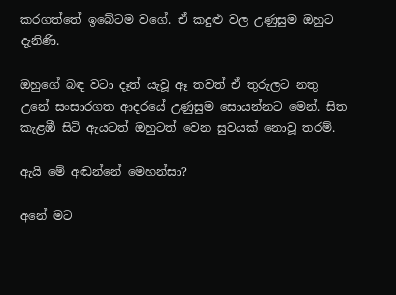කරගත්තේ ඉබේටම වගේ. ඒ කදුළු වල උණුසුම ඔහුට දැනිණි.

ඔහුගේ බඳ වටා දෑත් යැවූ ඈ තවත් ඒ තුරුලට නතු උනේ සංසාරගත ආදරයේ උණුසුම සොයන්නට මෙන්. සිත කැළඹී සිටි ඇයටත් ඔහුටත් වෙන සුවයක් නොවූ තරම්.

ඇයි මේ අඬන්නේ මෙහන්සා?

අනේ මට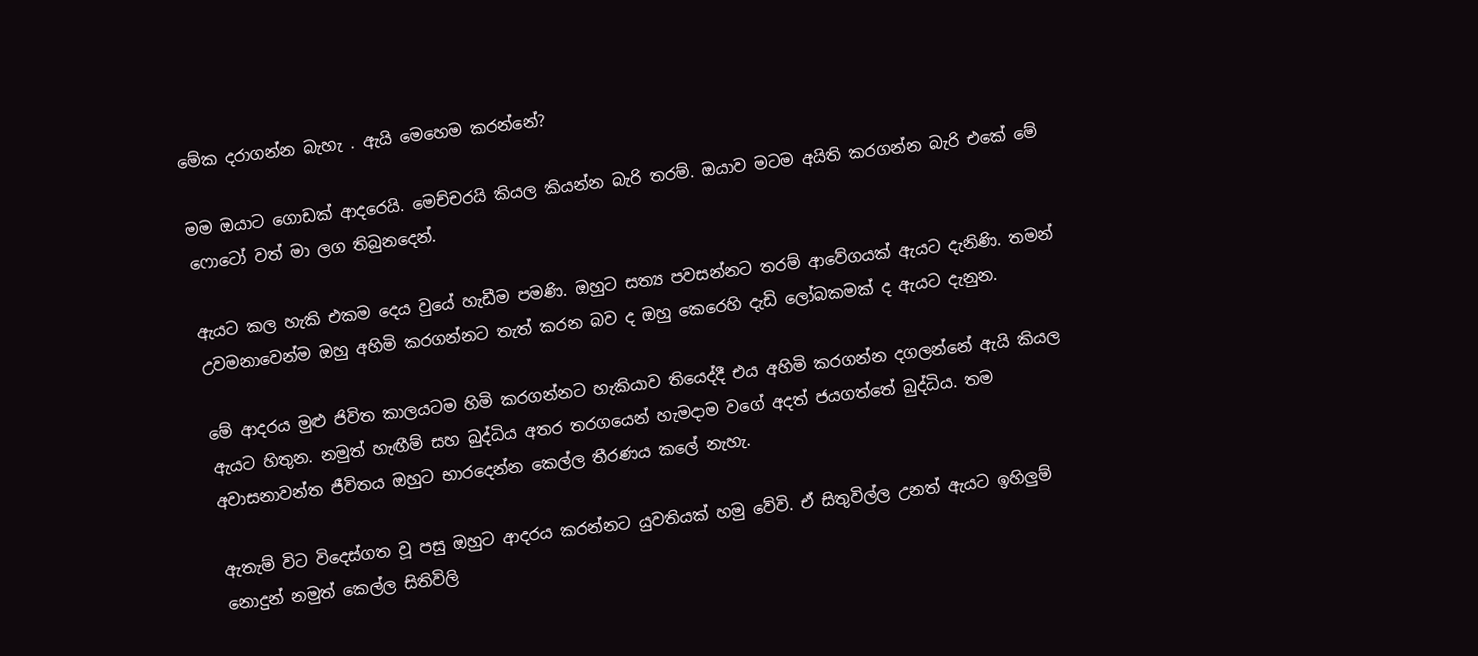මේක දරාගන්න බැහැ . ඇයි මෙහෙම කරන්නේ?

මම ඔයාට ගොඩක් ආදරෙයි. මෙච්චරයි කියල කියන්න බැරි තරම්. ඔයාව මටම අයිති කරගන්න බැරි එකේ මේ ෆොටෝ වත් මා ලග තිබුනදෙන්.

ඇයට කල හැකි එකම දෙය වුයේ හැඩීම පමණි. ඔහුට සත්‍ය පවසන්නට තරම් ආවේගයක් ඇයට දැනිණි. තමන් උවමනාවෙන්ම ඔහු අහිමි කරගන්නට තැත් කරන බව ද ඔහු කෙරෙහි දැඩි ලෝබකමක් ද ඇයට දැනුන.

මේ ආදරය මුළු ජිවිත කාලයටම හිමි කරගන්නට හැකියාව තියෙද්දී එය අහිමි කරගන්න දගලන්නේ ඇයි කියල ඇයට හිතුන. නමුත් හැඟීම් සහ බුද්ධිය අතර තරගයෙන් හැමදාම වගේ අදත් ජයගත්තේ බුද්ධිය. තම අවාසනාවන්ත ජීවිතය ඔහුට භාරදෙන්න කෙල්ල තීරණය කලේ නැහැ.

ඇතැම් විට විදෙස්ගත වූ පසු ඔහුට ආදරය කරන්නට යුවතියක් හමු වේවි. ඒ සිතුවිල්ල උනත් ඇයට ඉහිලුම් නොදුන් නමුත් කෙල්ල සිතිවිලි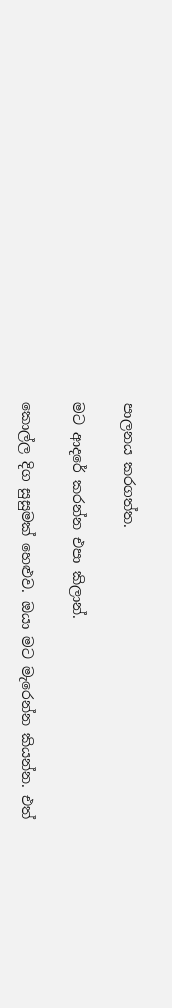පාලනය කරගත්ත.

මට ආදරේ කරන්න එපා කිලාන්.

කොල්ල දිග සුසුමක් හෙළුව. ඔයා මට මැරෙන්න කියන්න. එත්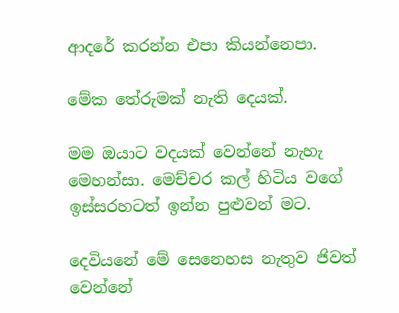ආදරේ කරන්න එපා කියන්නෙපා.

මේක තේරුමක් නැති දෙයක්.

මම ඔයාට වදයක් වෙන්නේ නැහැ මෙහන්සා. මෙච්චර කල් හිටිය වගේ ඉස්සරහටත් ඉන්න පුළුවන් මට.

දෙවියනේ මේ සෙනෙහස නැතුව ජිවත් වෙන්නේ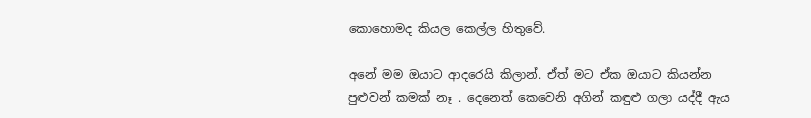කොහොමද කියල කෙල්ල හිතුවේ.

අනේ මම ඔයාට ආදරෙයි කිලාන්. ඒත් මට ඒක ඔයාට කියන්න පුළුවන් කමක් නෑ . දෙනෙත් කෙවෙනි අගින් කඳුළු ගලා යද්දී ඇය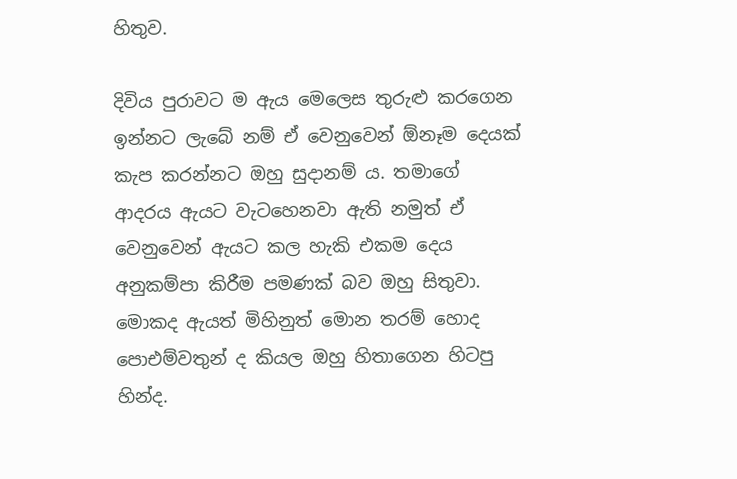හිතුව.

දිවිය පුරාවට ම ඇය මෙලෙස තුරුළු කරගෙන ඉන්නට ලැබේ නම් ඒ වෙනුවෙන් ඕනෑම දෙයක් කැප කරන්නට ඔහු සුදානම් ය. තමාගේ ආදරය ඇයට වැටහෙනවා ඇති නමුත් ඒ වෙනුවෙන් ඇයට කල හැකි එකම දෙය අනුකම්පා කිරීම පමණක් බව ඔහු සිතුවා. මොකද ඇයත් මිහිනුත් මොන තරම් හොද පොඑම්වතුන් ද කියල ඔහු හිතාගෙන හිටපු හින්ද.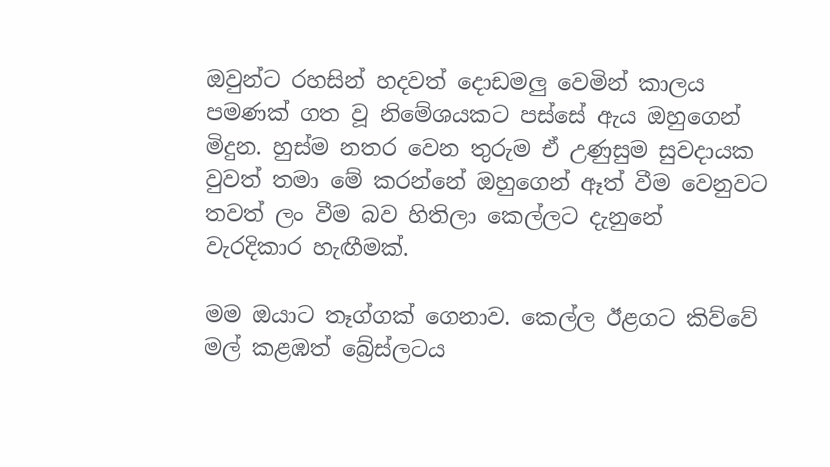ඔවුන්ට රහසින් හදවත් දොඩමලු වෙමින් කාලය පමණක් ගත වූ නිමේශයකට පස්සේ ඇය ඔහුගෙන් මිදුන. හුස්ම නතර වෙන තුරුම ඒ උණුසුම සුවදායක වුවත් තමා මේ කරන්නේ ඔහුගෙන් ඈත් වීම වෙනුවට තවත් ලං වීම බව හිතිලා කෙල්ලට දැනුනේ වැරදිකාර හැඟීමක්.

මම ඔයාට තෑග්ගක් ගෙනාව. කෙල්ල ඊළගට කිව්වේ මල් කළඹත් බ්‍රේස්ලටය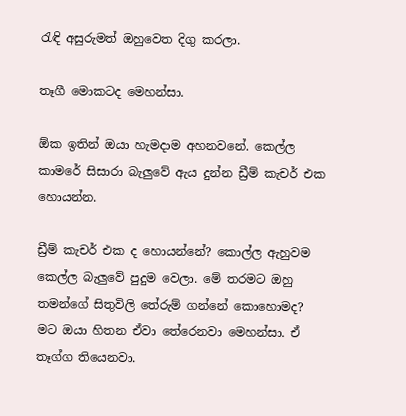රැඳි අසුරුමත් ඔහුවෙත දිගු කරලා.

තෑගී මොකටද මෙහන්සා.

ඕක ඉතින් ඔයා හැමදාම අහනවනේ. කෙල්ල කාමරේ සිසාරා බැලුවේ ඇය දුන්න ඩ්‍රීම් කැචර් එක හොයන්න.

ඩ්‍රීම් කැචර් එක ද හොයන්නේ? කොල්ල ඇහුවම කෙල්ල බැලුවේ පුදුම වෙලා. මේ තරමට ඔහු තමන්ගේ සිතුවිලි තේරුම් ගන්නේ කොහොමද?
මට ඔයා හිතන ඒවා තේරෙනවා මෙහන්සා. ඒ තෑග්ග තියෙනවා.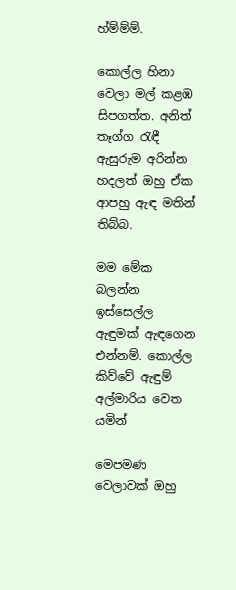හ්ම්ම්ම්.

කොල්ල හිනා වෙලා මල් කළඹ සිපගත්ත. අනිත් තෑග්ග රැඳී ඇසුරුම අරින්න හදලත් ඔහු ඒක ආපහු ඇඳ මතින් තිබ්බ.

මම මේක බලන්න ඉස්සෙල්ල ඇඳුමක් ඇඳගෙන එන්නම්. කොල්ල කිව්වේ ඇඳුම් අල්මාරිය වෙත යමින්

මෙපමණ වෙලාවක් ඔහු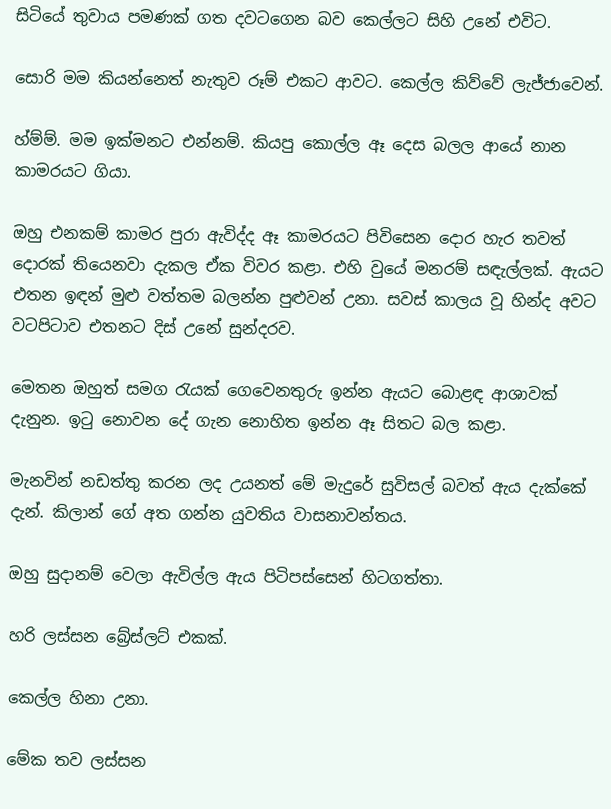සිටියේ තුවාය පමණක් ගත දවටගෙන බව කෙල්ලට සිහි උනේ එවිට.

සොරි මම කියන්නෙත් නැතුව රූම් එකට ආවට. කෙල්ල කිව්වේ ලැජ්ජාවෙන්.

හ්ම්ම්. මම ඉක්මනට එන්නම්. කියපු කොල්ල ඈ දෙස බලල ආයේ නාන කාමරයට ගියා.

ඔහු එනකම් කාමර පුරා ඇවිද්ද ඈ කාමරයට පිවිසෙන දොර හැර තවත් දොරක් තියෙනවා දැකල ඒක විවර කළා. එහි වුයේ මනරම් සඳැල්ලක්. ඇයට එතන ඉඳන් මුළු වත්තම බලන්න පුළුවන් උනා. සවස් කාලය වූ හින්ද අවට වටපිටාව එතනට දිස් උනේ සුන්දරව.

මෙතන ඔහුත් සමග රැයක් ගෙවෙනතුරු ඉන්න ඇයට බොළඳ ආශාවක් දැනුන. ඉටු නොවන දේ ගැන නොහිත ඉන්න ඈ සිතට බල කළා.

මැනවින් නඩත්තු කරන ලද උයනත් මේ මැදුරේ සුවිසල් බවත් ඇය දැක්කේ දැන්. කිලාන් ගේ අත ගන්න යුවතිය වාසනාවන්තය.

ඔහු සුදානම් වෙලා ඇවිල්ල ඇය පිටිපස්සෙන් හිටගත්තා.

හරි ලස්සන බ්‍රේස්ලට් එකක්.

කෙල්ල හිනා උනා.

මේක තව ලස්සන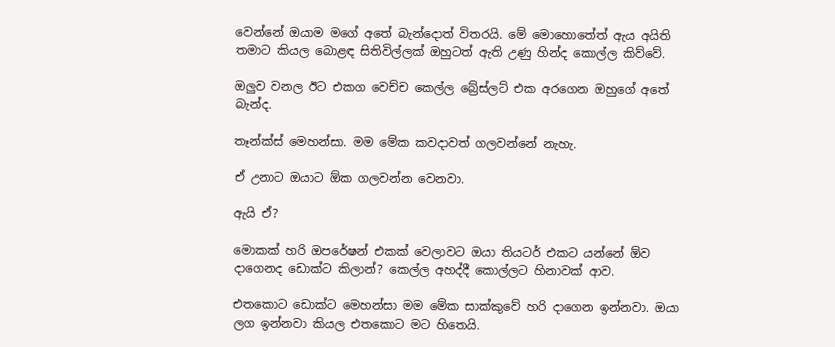වෙන්නේ ඔයාම මගේ අතේ බැන්දොත් විතරයි. මේ මොහොතේත් ඇය අයිති තමාට කියල බොළඳ සිතිවිල්ලක් ඔහුටත් ඇති උණු හින්ද කොල්ල කිව්වේ.

ඔලුව වනල ඊට එකග වෙච්ච කෙල්ල බ්‍රේස්ලට් එක අරගෙන ඔහුගේ අතේ බැන්ද.

තෑන්ක්ස් මෙහන්සා. මම මේක කවදාවත් ගලවන්නේ නැහැ.

ඒ උනාට ඔයාට ඕක ගලවන්න වෙනවා.

ඇයි ඒ?

මොකක් හරි ඔපරේෂන් එකක් වෙලාවට ඔයා තියටර් එකට යන්නේ ඕව දාගෙනද ඩොක්ට කිලාන්? කෙල්ල අහද්දී කොල්ලට හිනාවක් ආව.

එතකොට ඩොක්ට මෙහන්සා මම මේක සාක්කුවේ හරි දාගෙන ඉන්නවා. ඔයා ලග ඉන්නවා කියල එතකොට මට හිතෙයි.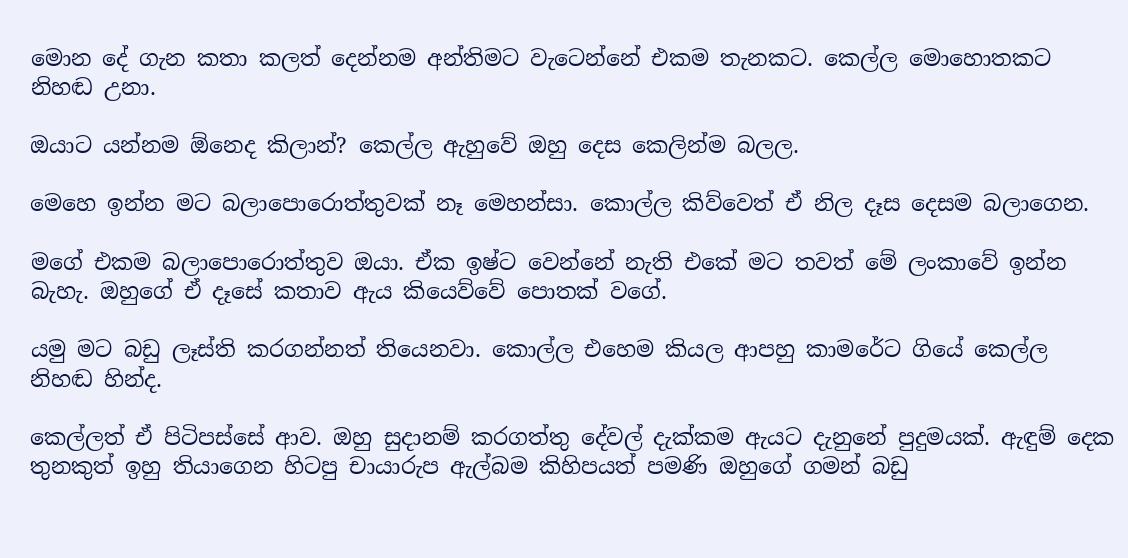මොන දේ ගැන කතා කලත් දෙන්නම අන්තිමට වැටෙන්නේ එකම තැනකට. කෙල්ල මොහොතකට නිහඬ උනා.

ඔයාට යන්නම ඕනෙද කිලාන්? කෙල්ල ඇහුවේ ඔහු දෙස කෙලින්ම බලල.

මෙහෙ ඉන්න මට බලාපොරොත්තුවක් නෑ මෙහන්සා. කොල්ල කිව්වෙත් ඒ නිල දෑස දෙසම බලාගෙන.

මගේ එකම බලාපොරොත්තුව ඔයා. ඒක ඉෂ්ට වෙන්නේ නැති එකේ මට තවත් මේ ලංකාවේ ඉන්න බැහැ. ඔහුගේ ඒ දෑසේ කතාව ඇය කියෙව්වේ පොතක් වගේ.

යමු මට බඩු ලෑස්ති කරගන්නත් තියෙනවා. කොල්ල එහෙම කියල ආපහු කාමරේට ගියේ කෙල්ල නිහඬ හින්ද.

කෙල්ලත් ඒ පිටිපස්සේ ආව. ඔහු සුදානම් කරගත්තු දේවල් දැක්කම ඇයට දැනුනේ පුදුමයක්. ඇඳුම් දෙක තුනකුත් ඉහු තියාගෙන හිටපු චායාරුප ඇල්බම කිහිපයත් පමණි ඔහුගේ ගමන් බඩු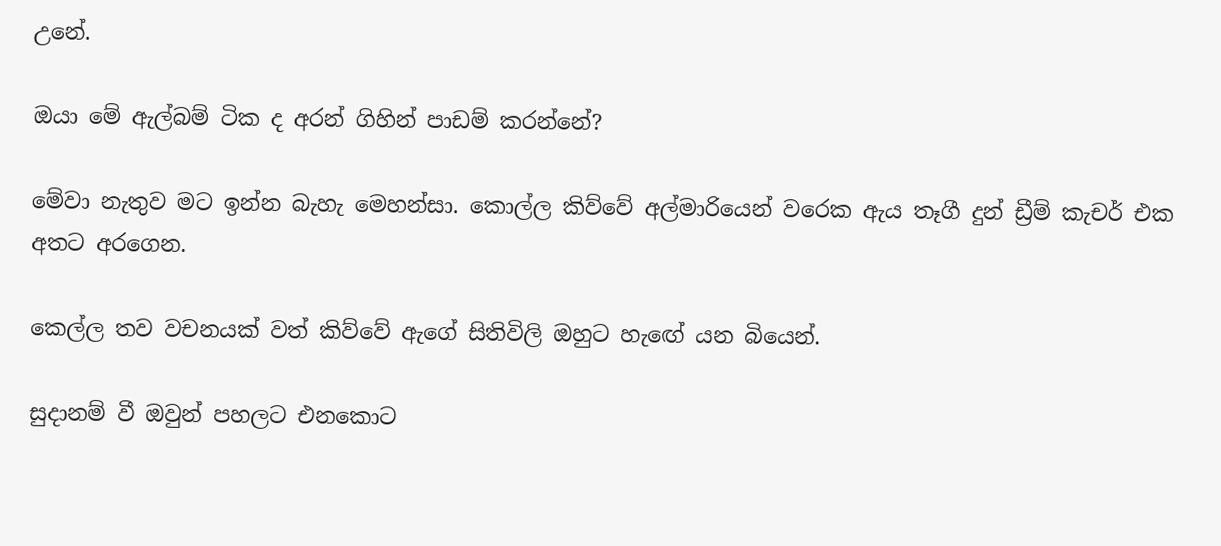උනේ.

ඔයා මේ ඇල්බම් ටික ද අරන් ගිහින් පාඩම් කරන්නේ?

මේවා නැතුව මට ඉන්න බැහැ මෙහන්සා. කොල්ල කිව්වේ අල්මාරියෙන් වරෙක ඇය තෑගී දුන් ඩ්‍රීම් කැචර් එක අතට අරගෙන.

කෙල්ල තව වචනයක් වත් කිව්වේ ඇගේ සිතිවිලි ඔහුට හැඟේ යන බියෙන්.

සුදානම් වී ඔවුන් පහලට එනකොට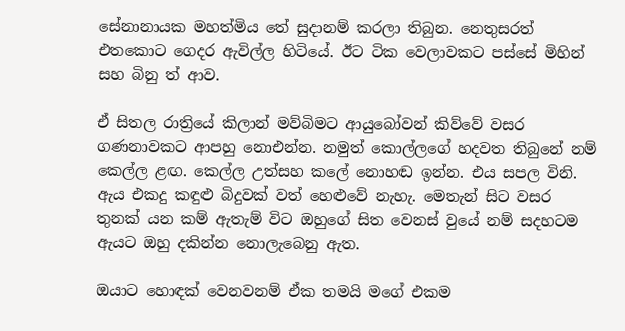සේනානායක මහත්මිය තේ සුදානම් කරලා තිබුන. නෙතුසරත් එතකොට ගෙදර ඇවිල්ල හිටියේ. ඊට ටික වෙලාවකට පස්සේ මිහින් සහ බිනු ත් ආව.

ඒ සිතල රාත්‍රියේ කිලාන් මව්බිමට ආයුබෝවන් කිව්වේ වසර ගණනාවකට ආපහු නොඑන්න. නමුත් කොල්ලගේ හදවත තිබුනේ නම් කෙල්ල ළඟ. කෙල්ල උත්සහ කලේ නොහඬ ඉන්න. එය සපල විනි. ඇය එකදු කඳුළු බිදුවක් වත් හෙළුවේ නැහැ. මෙතැන් සිට වසර තුනක් යන කම් ඇතැම් විට ඔහුගේ සිත වෙනස් වුයේ නම් සදහටම ඇයට ඔහු දකින්න නොලැබෙනු ඇත.

ඔයාට හොඳක් වෙනවනම් ඒක තමයි මගේ එකම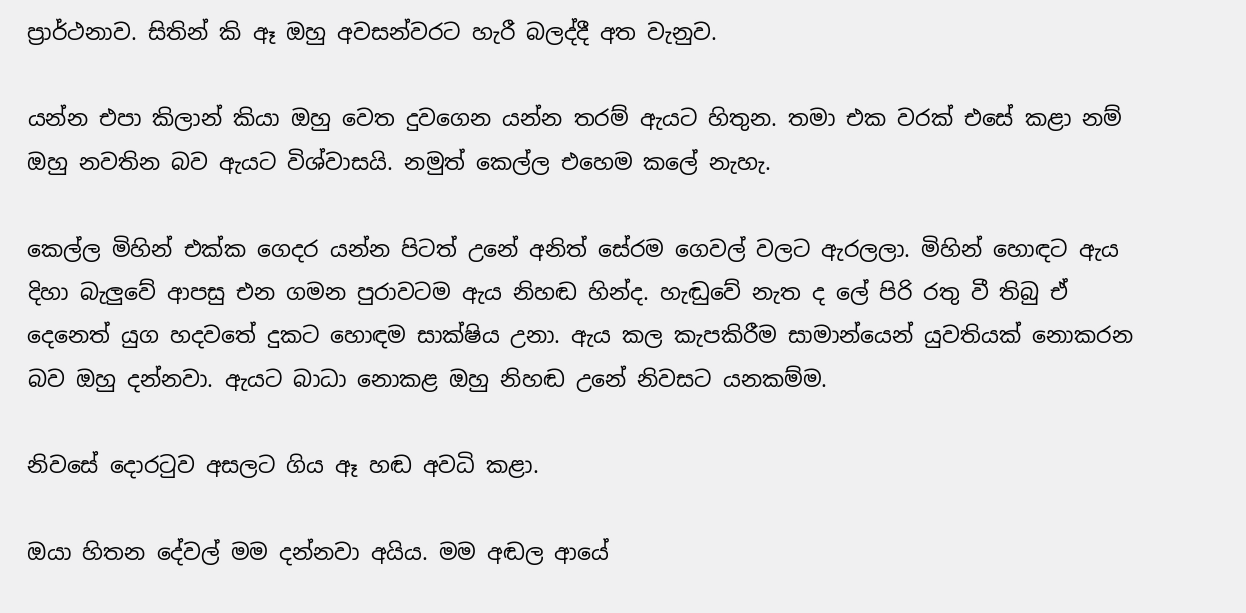ප්‍රාර්ථනාව. සිතින් කි ඈ ඔහු අවසන්වරට හැරී බලද්දී අත වැනුව.

යන්න එපා කිලාන් කියා ඔහු වෙත දුවගෙන යන්න තරම් ඇයට හිතුන. තමා එක වරක් එසේ කළා නම් ඔහු නවතින බව ඇයට විශ්වාසයි. නමුත් කෙල්ල එහෙම කලේ නැහැ.

කෙල්ල මිහින් එක්ක ගෙදර යන්න පිටත් උනේ අනිත් සේරම ගෙවල් වලට ඇරලලා. මිහින් හොඳට ඇය දිහා බැලුවේ ආපසු එන ගමන පුරාවටම ඇය නිහඬ හින්ද. හැඬුවේ නැත ද ලේ පිරි රතු වී තිබු ඒ දෙනෙත් යුග හදවතේ දුකට හොඳම සාක්ෂිය උනා. ඇය කල කැපකිරීම සාමාන්යෙන් යුවතියක් නොකරන බව ඔහු දන්නවා. ඇයට බාධා නොකළ ඔහු නිහඬ උනේ නිවසට යනකම්ම.

නිවසේ දොරටුව අසලට ගිය ඈ හඬ අවධි කළා.

ඔයා හිතන දේවල් මම දන්නවා අයිය. මම අඬල ආයේ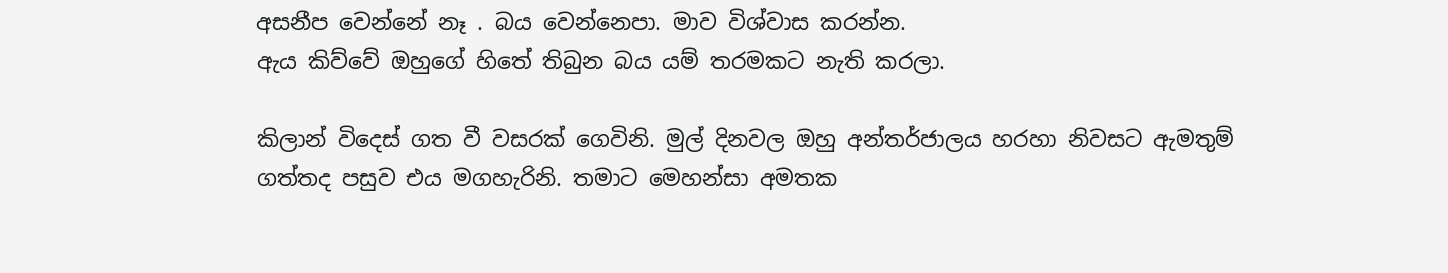අසනීප වෙන්නේ නෑ . බය වෙන්නෙපා. මාව විශ්වාස කරන්න.
ඇය කිව්වේ ඔහුගේ හිතේ තිබුන බය යම් තරමකට නැති කරලා.

කිලාන් විදෙස් ගත වී වසරක් ගෙවිනි. මුල් දිනවල ඔහු අන්තර්ජාලය හරහා නිවසට ඇමතුම් ගත්තද පසුව එය මගහැරිනි. තමාට මෙහන්සා අමතක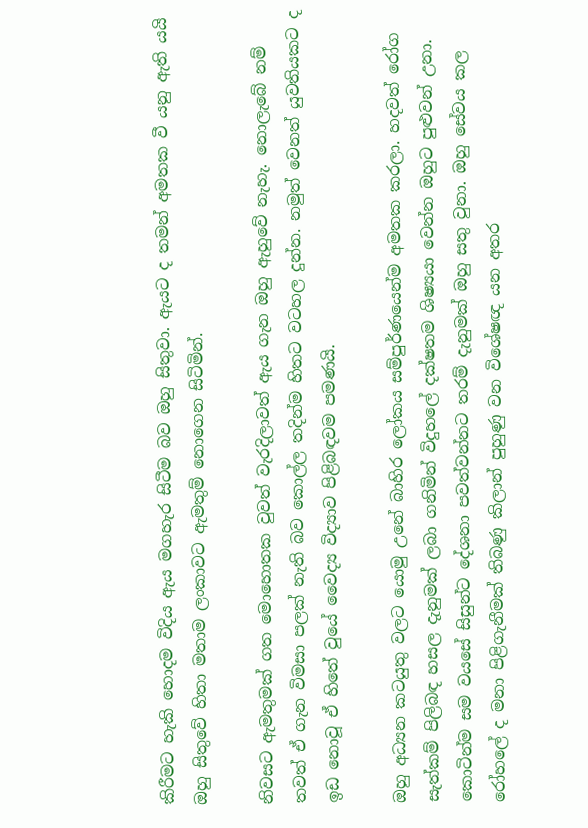කිරීමට හැකි හොදම විදිය ඇය මගහැර සිටීම බව ඔහු සිතුවා. ඇයට ද තමන් අමතක වී යනු ඇති යයි ඔහු සිතුවේ හිතා මතාම ලංකාවට ඇමතුම් නොගෙන සිටිමින්.

නිවසට ඇමතුමක් ගත මොහොතක වුවත් වැරදිලාවත් ඇය ගැන ඔහු ඇහුවේ නැහැ. නොලැබේ නම් තවත් ඒ ගැන විමසා පලක් නැති බව කොල්ල තදින්ම හිතට වටහල දුන්න. නමුත් වෙනත් යුවතියකට ද ඉඩ නොවූ ඒ හිතේ වුයේ වෛද්‍ය විද්‍යාව පිළිබඳවම පමණයි.

ඔහු අධ්‍යන කටයුතු වලට යොමු උනේ බාහිර ලෝකය සම්පුර්ණයෙන්ම අමතක කරලා. හදවත් රෝග සැත්කම් පිලිබඳ හසල දැනුමක් ලබා ගනිමින් විදුහලේ දක්ෂතම ශිෂ්‍යයා වෙන්න ඔහුට පුළුවන් උනා. කොටින්ම සම වයසේ සිසුන්ට දේශනා පවත්වන්නට තරම් දැනුමක් ඔහු සතු වුනා. ඔහු සේවය කල රෝහලේ ද මනා පිළිගැනීමක් තිබණු කිලාන් පුහුණු වන විශේෂඥ යන අතර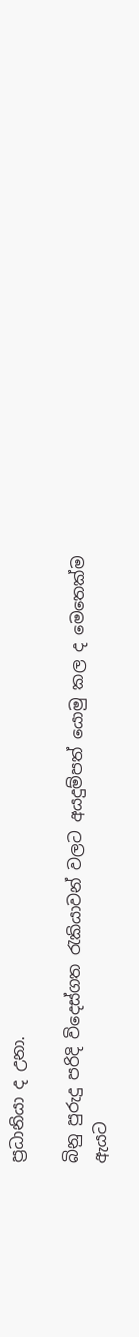ප්‍රධානියා ද උනා.

බිනු පුරුදු පරිදි විදෙස්ගත රැකියාවන් වලට අයදුම්පත් යොමු කල ද මෙතෙක්ම ඇයට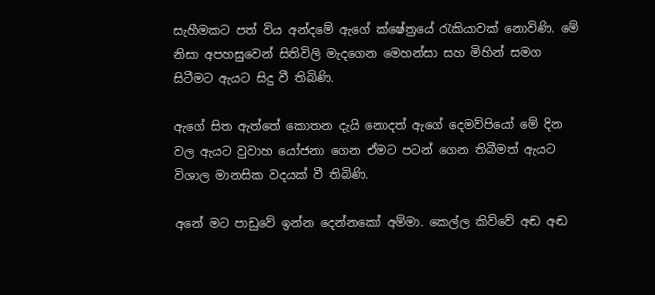සැහීමකට පත් විය අන්දමේ ඇගේ ක්ෂේත්‍රයේ රැකියාවක් නොවිණි. මේ නිසා අපහසුවෙන් සිතිවිලි මැදගෙන මෙහන්සා සහ මිහින් සමග සිටීමට ඇයට සිදු වී තිබිණි.

ඇගේ සිත ඇත්තේ කොතන දැයි නොදත් ඇගේ දෙමව්පියෝ මේ දින වල ඇයට වුවාහ යෝජනා ගෙන ඒමට පටන් ගෙන තිබීමත් ඇයට විශාල මානසික වදයක් වී තිබිණි.

අනේ මට පාඩුවේ ඉන්න දෙන්නකෝ අම්මා. කෙල්ල කිව්වේ අඬ අඬ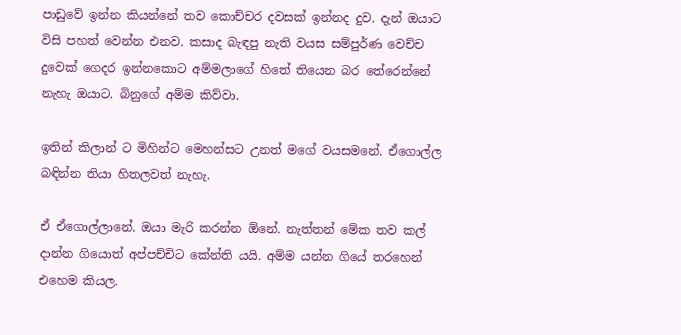පාඩුවේ ඉන්න කියන්නේ තව කොච්චර දවසක් ඉන්නද දුව. දැන් ඔයාට විසි පහත් වෙන්න එනව. කසාද බැඳපු නැති වයස සම්පුර්ණ වෙච්ච දුවෙක් ගෙදර ඉන්නකොට අම්මලාගේ හිතේ තියෙන බර තේරෙන්නේ නැහැ ඔයාට. බිනුගේ අම්ම කිව්වා.

ඉතින් කිලාන් ට මිහින්ට මෙහන්සට උනත් මගේ වයසමනේ. ඒගොල්ල බඳින්න තියා හිතලවත් නැහැ.

ඒ ඒගොල්ලානේ. ඔයා මැරි කරන්න ඕනේ. නැත්තන් මේක තව කල් දාන්න ගියොත් අප්පච්චිට කේන්ති යයි. අම්ම යන්න ගියේ තරහෙන් එහෙම කියල.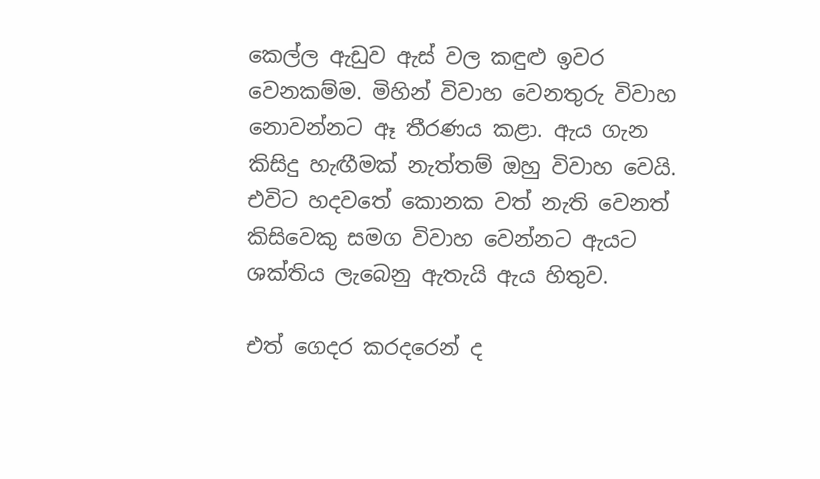කෙල්ල ඇඩුව ඇස් වල කඳුළු ඉවර වෙනකම්ම. මිහින් විවාහ වෙනතුරු විවාහ නොවන්නට ඈ තීරණය කළා. ඇය ගැන කිසිදු හැඟීමක් නැත්තම් ඔහු විවාහ වෙයි. එවිට හදවතේ කොනක වත් නැති වෙනත් කිසිවෙකු සමග විවාහ වෙන්නට ඇයට ශක්තිය ලැබෙනු ඇතැයි ඇය හිතුව.

එත් ගෙදර කරදරෙන් ද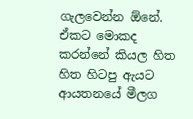ගැලවෙන්න ඕනේ. ඒකට මොකද කරන්නේ කියල හිත හිත හිටපු ඇයට ආයතනයේ මීලග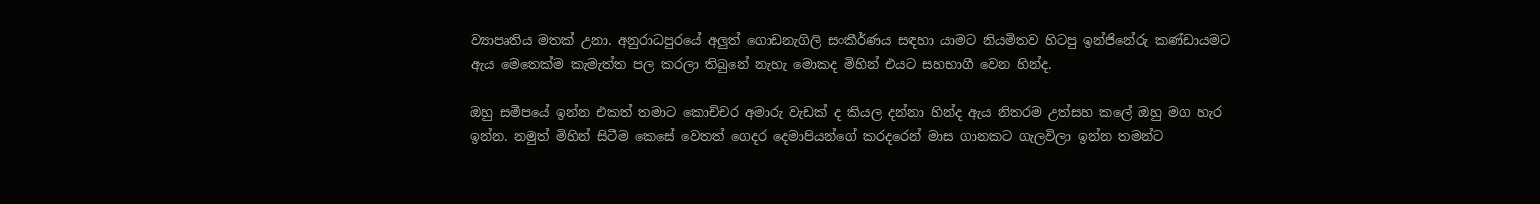ව්‍යාපෘතිය මතක් උනා. අනුරාධපුරයේ අලුත් ගොඩනැගිලි සංකීර්ණය සඳහා යාමට නියමිතව හිටපු ඉන්ජිනේරු කණ්ඩායමට ඇය මෙතෙක්ම කැමැත්ත පල කරලා තිබුනේ නැහැ මොකද මිහින් එයට සහභාගී වෙන හින්ද.

ඔහු සමීපයේ ඉන්න එකත් තමාට කොච්චර අමාරු වැඩක් ද කියල දන්නා හින්ද ඇය නිතරම උත්සහ කලේ ඔහු මග හැර ඉන්න. නමුත් මිහින් සිටීම කෙසේ වෙතත් ගෙදර දෙමාපියන්ගේ කරදරෙන් මාස ගානකට ගැලවිලා ඉන්න තමන්ට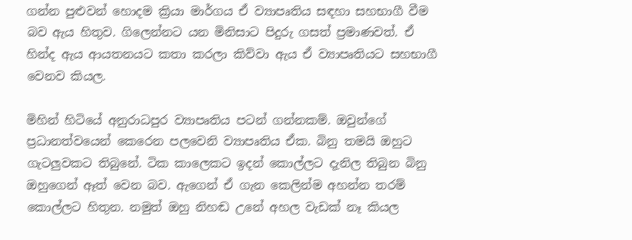ගන්න පුළුවන් හොදම ක්‍රියා මාර්ගය ඒ ව්‍යාපෘතිය සඳහා සහභාගී වීම බව ඇය හිතුව. ගිලෙන්නට යන මිනිසාට පිදුරු ගසත් ප්‍රමාණවත්. ඒ හින්ද ඇය ආයතනයට කතා කරලා කිව්වා ඇය ඒ ව්‍යාපෘතියට සහභාගී වෙනව කියල.

මිහින් හිටියේ අනුරාධපුර ව්‍යාපෘතිය පටන් ගන්නකම්. ඔවුන්ගේ ප්‍රධානත්වයෙන් කෙරෙන පලවෙනි ව්‍යාපෘතිය ඒක. බිනු තමයි ඔහුට ගැටලුවකට තිබුනේ. ටික කාලෙකට ඉදන් කොල්ලට දැනිල තිබුන බිනු ඔහුගෙන් ඈත් වෙන බව. ඇගෙන් ඒ ගැන කෙලින්ම අහන්න තරම් කොල්ලට හිතුන. නමුත් ඔහු නිහඬ උනේ අහල වැඩක් නෑ කියල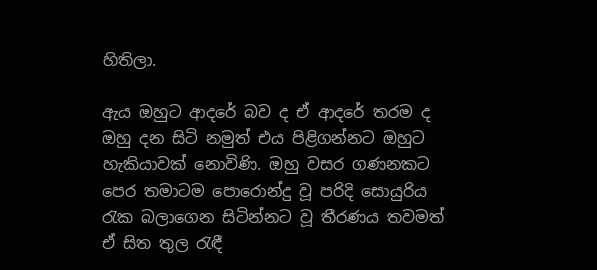හිතිලා.

ඇය ඔහුට ආදරේ බව ද ඒ ආදරේ තරම ද ඔහු දන සිටි නමුත් එය පිළිගන්නට ඔහුට හැකියාවක් නොවිණි. ඔහු වසර ගණනකට පෙර තමාටම පොරොන්දු වූ පරිදි සොයුරිය රැක බලාගෙන සිටින්නට වූ තීරණය තවමත් ඒ සිත තුල රැඳී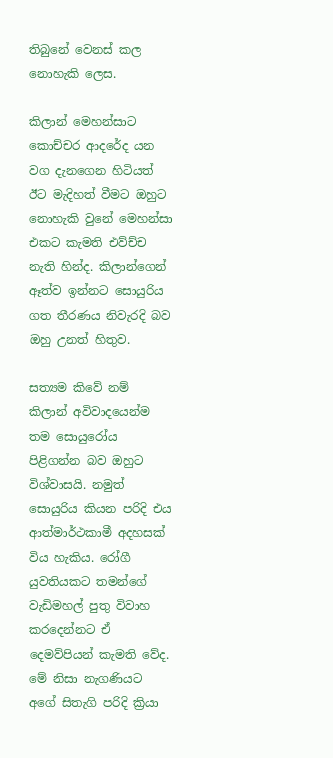තිබුනේ වෙනස් කල නොහැකි ලෙස.

කිලාන් මෙහන්සාට කොච්චර ආදරේද යන වග දැනගෙන හිටියත් ඊට මැදිහත් වීමට ඔහුට නොහැකි වුනේ මෙහන්සා එකට කැමති එව්ච්ච නැති හින්ද. කිලාන්ගෙන් ඈත්ව ඉන්නට සොයුරිය ගත තීරණය නිවැරදි බව ඔහු උනත් හිතුව.

සත්‍යම කිවේ නම් කිලාන් අවිවාදයෙන්ම තම සොයුරෝය පිළිගන්න බව ඔහුට විශ්වාසයි. නමුත් සොයුරිය කියන පරිදි එය ආත්මාර්ථකාමී අදහසක් විය හැකිය. රෝගී යුවතියකට තමන්ගේ වැඩිමහල් පුතු විවාහ කරදෙන්නට ඒ දෙමව්පියන් කැමති වේද. මේ නිසා නැගණියට අගේ සිතැගි පරිදි ක්‍රියා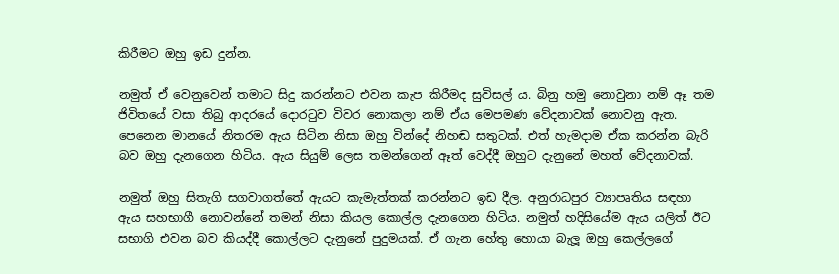කිරීමට ඔහු ඉඩ දුන්න.

නමුත් ඒ වෙනුවෙන් තමාට සිදු කරන්නට එවන කැප කිරීමද සුවිසල් ය. බිනු හමු නොවුනා නම් ඈ තම ජිවිතයේ වසා තිබු ආදරයේ දොරටුව විවර නොකලා නම් ඒය මෙපමණ වේදනාවක් නොවනු ඇත. පෙනෙන මානයේ නිතරම ඇය සිටින නිසා ඔහු වින්දේ නිහඬ සතුටක්. එත් හැමදාම ඒක කරන්න බැරි බව ඔහු දැනගෙන හිටිය. ඇය සියුම් ලෙස තමන්ගෙන් ඈත් වෙද්දී ඔහුට දැනුනේ මහත් වේදනාවක්.

නමුත් ඔහු සිතැගි සගවාගත්තේ ඇයට කැමැත්තක් කරන්නට ඉඩ දීල. අනුරාධපුර ව්‍යාපෘතිය සඳහා ඇය සහභාගී නොවන්නේ තමන් නිසා කියල කොල්ල දැනගෙන හිටිය. නමුත් හදිසියේම ඇය යලිත් ඊට සභාගි එවන බව කියද්දී කොල්ලට දැනුනේ පුදුමයක්. ඒ ගැන හේතු හොයා බැලූ ඔහු කෙල්ලගේ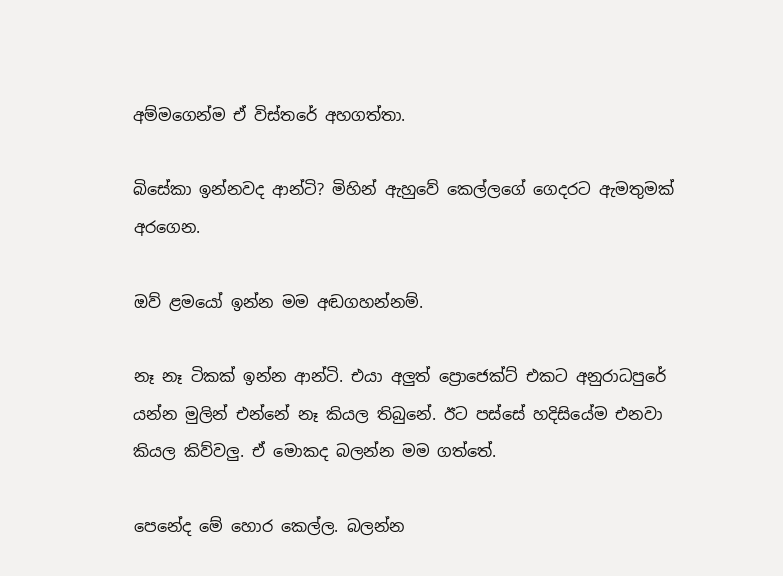අම්මගෙන්ම ඒ විස්තරේ අහගත්තා.

බිසේකා ඉන්නවද ආන්ටි? මිහින් ඇහුවේ කෙල්ලගේ ගෙදරට ඇමතුමක් අරගෙන.

ඔව් ළමයෝ ඉන්න මම අඬගහන්නම්.

නෑ නෑ ටිකක් ඉන්න ආන්ටි. එයා අලුත් ප්‍රොජෙක්ට් එකට අනුරාධපුරේ යන්න මුලින් එන්නේ නෑ කියල තිබුනේ. ඊට පස්සේ හදිසියේම එනවා කියල කිව්වලු. ඒ මොකද බලන්න මම ගත්තේ.

පෙනේද මේ හොර කෙල්ල. බලන්න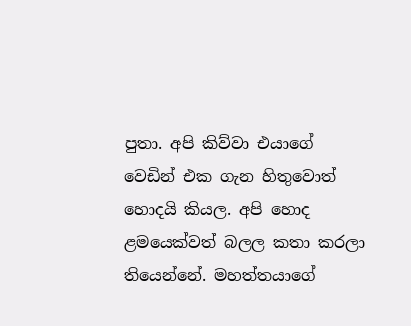පුතා. අපි කිව්වා එයාගේ වෙඩින් එක ගැන හිතුවොත් හොදයි කියල. අපි හොද ළමයෙක්වත් බලල කතා කරලා තියෙන්නේ. මහත්තයාගේ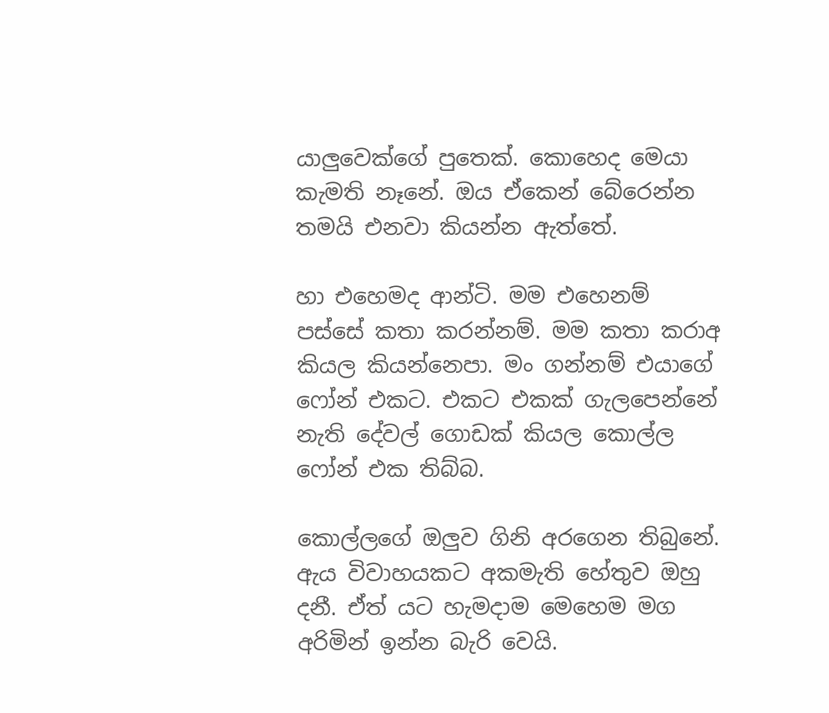යාලුවෙක්ගේ පුතෙක්. කොහෙද මෙයා කැමති නෑනේ. ඔය ඒකෙන් බේරෙන්න තමයි එනවා කියන්න ඇත්තේ.

හා එහෙමද ආන්ටි. මම එහෙනම් පස්සේ කතා කරන්නම්. මම කතා කරාඅ කියල කියන්නෙපා. මං ගන්නම් එයාගේ ෆෝන් එකට. එකට එකක් ගැලපෙන්නේ නැති දේවල් ගොඩක් කියල කොල්ල ෆෝන් එක තිබ්බ.

කොල්ලගේ ඔලුව ගිනි අරගෙන තිබුනේ. ඇය විවාහයකට අකමැති හේතුව ඔහු දනී. ඒත් යට හැමදාම මෙහෙම මග අරිමින් ඉන්න බැරි වෙයි.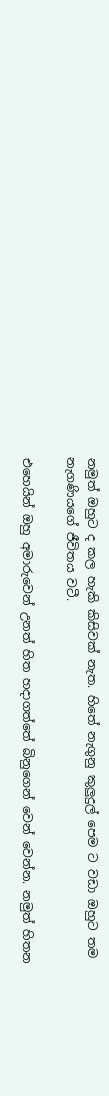නමුත් ඔහුට ද කල හැකි කිසිවක් නැත. හිතේ නැගුනු කුලුදුල් පෙම ට වඩා ඔහුට තම නැගණියගේ ජීවිතය වටී.

එහෙයින් ඔහු අමාරුවෙන් උනත් හිත හදාගත්තේ බිනුගෙන් වෙන් වෙන්න. නමුත් හිතන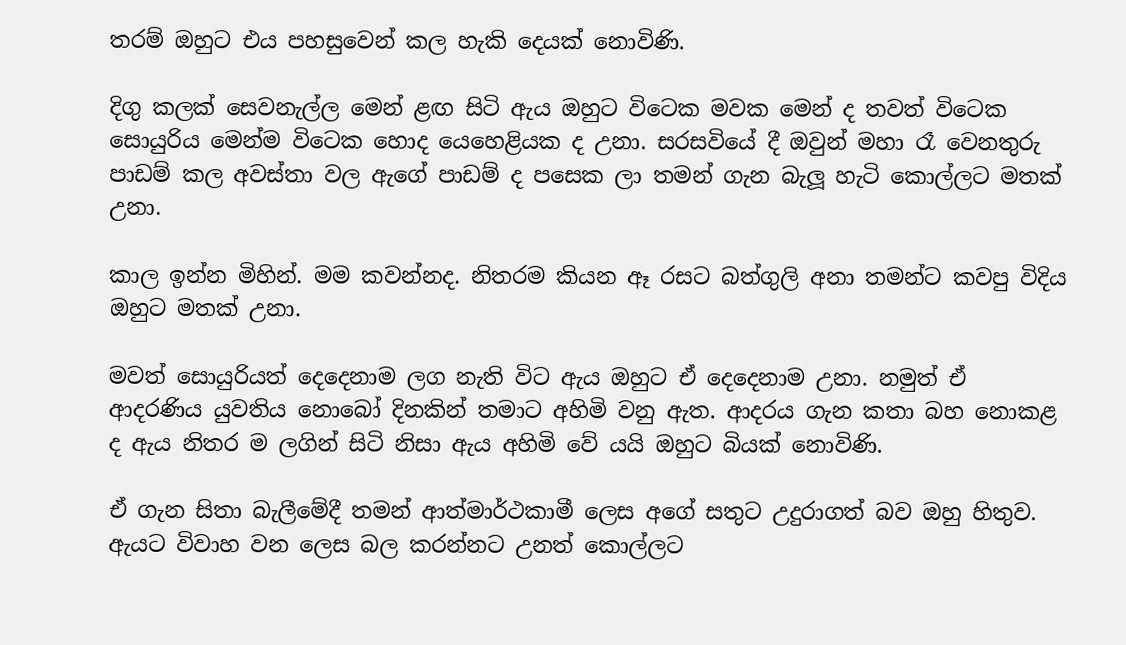තරම් ඔහුට එය පහසුවෙන් කල හැකි දෙයක් නොවිණි.

දිගු කලක් සෙවනැල්ල මෙන් ළඟ සිටි ඇය ඔහුට විටෙක මවක මෙන් ද තවත් විටෙක සොයුරිය මෙන්ම විටෙක හොද යෙහෙළියක ද උනා. සරසවියේ දී ඔවුන් මහා රෑ වෙනතුරු පාඩම් කල අවස්තා වල ඇගේ පාඩම් ද පසෙක ලා තමන් ගැන බැලූ හැටි කොල්ලට මතක් උනා.

කාල ඉන්න මිහින්. මම කවන්නද. නිතරම කියන ඈ රසට බත්ගුලි අනා තමන්ට කවපු විදිය ඔහුට මතක් උනා.

මවත් සොයුරියත් දෙදෙනාම ලග නැති විට ඇය ඔහුට ඒ දෙදෙනාම උනා. නමුත් ඒ ආදරණිය යුවතිය නොබෝ දිනකින් තමාට අහිමි වනු ඇත. ආදරය ගැන කතා බහ නොකළ ද ඇය නිතර ම ලගින් සිටි නිසා ඇය අහිමි වේ යයි ඔහුට බියක් නොවිණි.

ඒ ගැන සිතා බැලීමේදී තමන් ආත්මාර්ථකාමී ලෙස අගේ සතුට උදුරාගත් බව ඔහු හිතුව. ඇයට විවාහ වන ලෙස බල කරන්නට උනත් කොල්ලට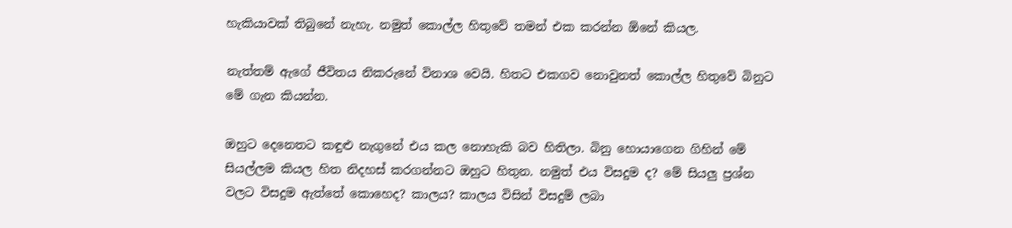හැකියාවක් තිබුනේ නැහැ. නමුත් කොල්ල හිතුවේ තමන් එක කරන්න ඕනේ කියල.

නැත්තම් ඇගේ ජීවිතය නිකරුනේ විනාශ වෙයි. හිතට එකගව නොවුනත් කොල්ල හිතුවේ බිනුට මේ ගැන කියන්න.

ඔහුට දෙනෙතට කඳුළු නැගුනේ එය කල නොහැකි බව හිතිලා. බිනු හොයාගෙන ගිහින් මේ සියල්ලම කියල හිත නිදහස් කරගන්නට ඔහුට හිතුන. නමුත් එය විසදුම ද? මේ සියලු ප්‍රශ්න වලට විසදුම ඇත්තේ කොහෙද? කාලය? කාලය විසින් විසදුම් ලබා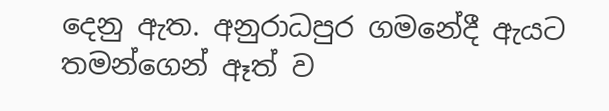දෙනු ඇත. අනුරාධපුර ගමනේදී ඇයට තමන්ගෙන් ඈත් ව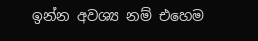ඉන්න අවශ්‍ය නම් එහෙම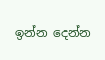ඉන්න දෙන්න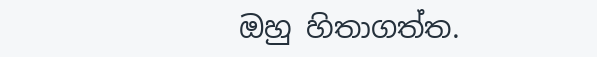ඔහු හිතාගත්ත.